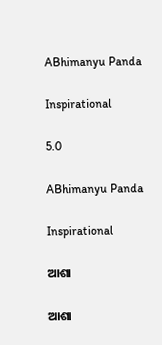ABhimanyu Panda

Inspirational

5.0

ABhimanyu Panda

Inspirational

ଆଶା

ଆଶା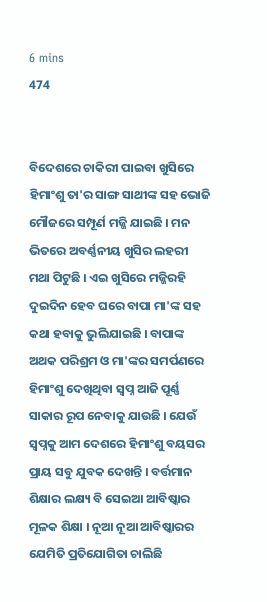6 mins
474


ବିଦେଶରେ ଚାକିରୀ ପାଇବା ଖୁସିରେ ହିମାଂଶୁ ତା'ର ସାଙ୍ଗ ସାଥୀଙ୍କ ସହ ଭୋଜି ମୌଜରେ ସମ୍ପୂର୍ଣ ମଜ୍ଜି ଯାଇଛି । ମନ ଭିତରେ ଅବର୍ଣ୍ଣନୀୟ ଖୁସିର ଲହରୀ ମଥା ପିଟୁଛି । ଏଇ ଖୁସିରେ ମଜ୍ଜିରହି ଦୁଇଦିନ ହେବ ଘରେ ବାପା ମା'ଙ୍କ ସହ କଥା ହବାକୁ ଭୁଲିଯାଇଛି । ବାପାଙ୍କ ଅଥକ ପରିଶ୍ରମ ଓ ମା'ଙ୍କର ସମର୍ପଣରେ ହିମାଂଶୁ ଦେଖିଥିବା ସ୍ୱପ୍ନ ଆଜି ପୂର୍ଣ୍ଣ ସାକାର ରୂପ ନେବାକୁ ଯାଉଛି । ଯେଉଁ ସ୍ୱପ୍ନକୁ ଆମ ଦେଶରେ ହିମାଂଶୁ ବୟସର ପ୍ରାୟ ସବୁ ଯୁବକ ଦେଖନ୍ତି । ବର୍ତ୍ତମାନ ଶିକ୍ଷାର ଲକ୍ଷ୍ୟ ବି ସେଇଆ ଆବିଷ୍କାର ମୂଳକ ଶିକ୍ଷା । ନୂଆ ନୂଆ ଆବିଷ୍କାରର ଯେମିତି ପ୍ରତିଯୋଗିତା ଚାଲିଛି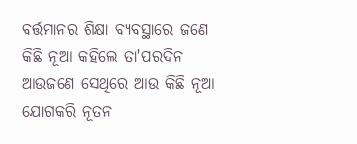ବର୍ତ୍ତମାନର ଶିକ୍ଷା ବ୍ୟବସ୍ଥାରେ ଜଣେ କିଛି ନୂଆ କହିଲେ ତା'ପରଦିନ ଆଉଜଣେ ସେଥିରେ ଆଉ କିଛି ନୂଆ ଯୋଗକରି ନୂତନ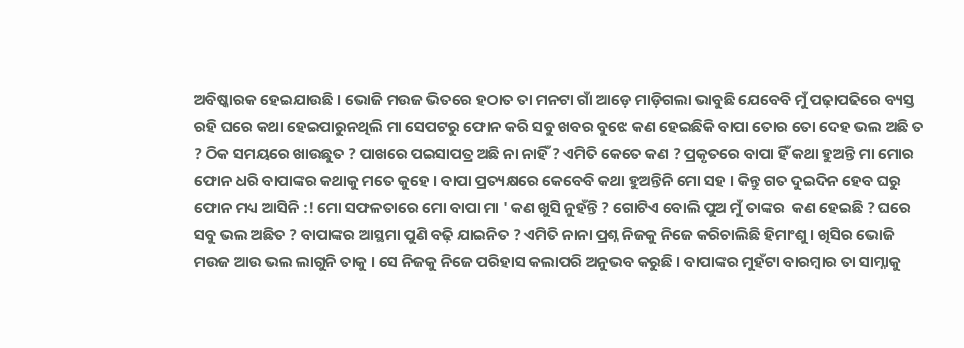ଅବିଷ୍କାରକ ହେଇଯାଉଛି । ଭୋଜି ମଉଜ ଭିତରେ ହଠାତ ତା ମନଟା ଗାଁ ଆଡ଼େ ମାଡ଼ିଗଲା ଭାବୁଛି ଯେବେବି ମୁଁ ପଢ଼ାପଢିରେ ବ୍ୟସ୍ତ ରହି ଘରେ କଥା ହେଇପାରୁନଥିଲି ମା ସେପଟରୁ ଫୋନ କରି ସବୁ ଖବର ବୁଝେ କଣ ହେଇଛିକି ବାପା ତୋର ତୋ ଦେହ ଭଲ ଅଛି ତ ? ଠିକ ସମୟରେ ଖାଉଛୁତ ? ପାଖରେ ପଇସାପତ୍ର ଅଛି ନା ନାହିଁ ? ଏମିତି କେତେ କଣ ? ପ୍ରକୃତରେ ବାପା ହିଁ କଥା ହୁଅନ୍ତି ମା ମୋର ଫୋନ ଧରି ବାପାଙ୍କର କଥାକୁ ମତେ କୁହେ । ବାପା ପ୍ରତ୍ୟକ୍ଷରେ କେବେବି କଥା ହୁଅନ୍ତିନି ମୋ ସହ । କିନ୍ତୁ ଗତ ଦୁଇଦିନ ହେବ ଘରୁ ଫୋନ ମଧ୍ୟ ଆସିନି :! ମୋ ସଫଳତାରେ ମୋ ବାପା ମା ' କଣ ଖୁସି ନୁହଁନ୍ତି ? ଗୋଟିଏ ବୋଲି ପୁଅ ମୁଁ ତାଙ୍କର  କଣ ହେଇଛି ? ଘରେ ସବୁ ଭଲ ଅଛିତ ? ବାପାଙ୍କର ଆସ୍ଥମା ପୁଣି ବଢ଼ି ଯାଇନିତ ? ଏମିତି ନାନା ପ୍ରଶ୍ନ ନିଜକୁ ନିଜେ କରିଚାଲିଛି ହିମାଂଶୁ । ଖିସିର ଭୋଜି ମଉଜ ଆଉ ଭଲ ଲାଗୁନି ତାକୁ । ସେ ନିଜକୁ ନିଜେ ପରିହାସ କଲାପରି ଅନୁଭବ କରୁଛି । ବାପାଙ୍କର ମୁହଁଟା ବାରମ୍ବାର ତା ସାମ୍ନାକୁ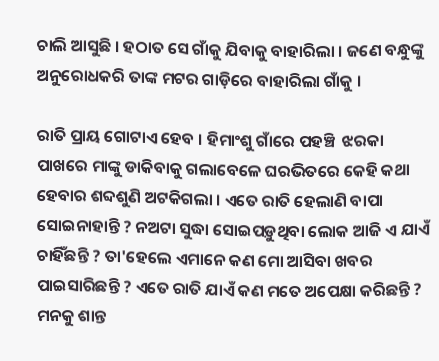ଚାଲି ଆସୁଛି । ହଠାତ ସେ ଗାଁକୁ ଯିବାକୁ ବାହାରିଲା । ଜଣେ ବନ୍ଧୁଙ୍କୁ ଅନୁରୋଧକରି ତାଙ୍କ ମଟର ଗାଡ଼ିରେ ବାହାରିଲା ଗାଁକୁ ।

ରାତି ପ୍ରାୟ ଗୋଟାଏ ହେବ । ହିମାଂଶୁ ଗାଁରେ ପହଞ୍ଚି  ଝରକା ପାଖରେ ମାଙ୍କୁ ଡାକିବାକୁ ଗଲାବେଳେ ଘରଭିତରେ କେହି କଥା ହେବାର ଶବ୍ଦଶୁଣି ଅଟକିଗଲା । ଏତେ ରାତି ହେଲାଣି ବାପା ସୋଇନାହାନ୍ତି ? ନଅଟା ସୁଦ୍ଧା ସୋଇପଡ଼ୁଥିବା ଲୋକ ଆଜି ଏ ଯାଏଁ ଚାହିଁଛନ୍ତି ? ତା'ହେଲେ ଏମାନେ କଣ ମୋ ଆସିବା ଖବର ପାଇସାରିଛନ୍ତି ? ଏତେ ରାତି ଯାଏଁ କଣ ମତେ ଅପେକ୍ଷା କରିଛନ୍ତି ?  ମନକୁ ଶାନ୍ତ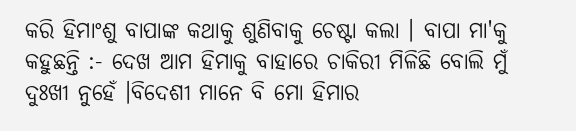କରି ହିମାଂଶୁ ବାପାଙ୍କ କଥାକୁ ଶୁଣିବାକୁ ଚେଷ୍ଟା କଲା । ବାପା ମା'କୁ କହୁଛନ୍ତି :- ଦେଖ ଆମ ହିମାକୁ ବାହାରେ ଚାକିରୀ ମିଳିଛି ବୋଲି ମୁଁ ଦୁଃଖୀ ନୁହେଁ ।ବିଦେଶୀ ମାନେ ବି ମୋ ହିମାର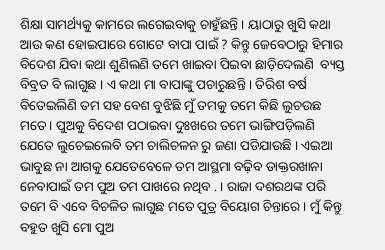ଶିକ୍ଷା ସାମର୍ଥ୍ୟକୁ କାମରେ ଲଗେଇବାକୁ ଚାହୁଁଛନ୍ତି । ୟାଠାରୁ ଖୁସି କଥା ଆଉ କଣ ହୋଇପାରେ ଗୋଟେ ବାପା ପାଇଁ ? କିନ୍ତୁ ଜେବେଠାରୁ ହିମାର ବିଦେଶ ଯିବା କଥା ଶୁଣିଲଣି ତମେ ଖାଇବା ପିଇବା ଛାଡ଼ିଦେଲଣି  ବ୍ୟସ୍ତ ବିବ୍ରତ ବି ଲାଗୁଛ । ଏ କଥା ମା ବାପାଙ୍କୁ ପଚାରୁଛନ୍ତି । ତିରିଶ ବର୍ଷ ବିତେଇଲିଣି ତମ ସହ ବେଶ ବୁଝିଛି ମୁଁ ତମକୁ ତମେ କିଛି ଲୁଚଉଛ ମତେ । ପୁଅକୁ ବିଦେଶ ପଠାଇବା ଦୁଃଖରେ ତମେ ଭାଙ୍ଗିପଡ଼ିଲଣି ଯେତେ ଲୁଚେଇଲେବି ତମ ଚାଲିଚଳନ ରୁ ଜଣା ପଡିଯାଉଛି । ଏଇଆ ଭାବୁଛ ନା ଆଗକୁ ଯେତେବେଳେ ତମ ଆସ୍ଥମା ବଢ଼ିବ ଡାକ୍ତରଖାନା ନେବାପାଇଁ ତମ ପୁଅ ତମ ପାଖରେ ନଥିବ . । ରାଜା ଦଶରଥଙ୍କ ପରି ତମେ ବି ଏବେ ବିଚଳିତ ଲାଗୁଛ ମତେ ପୁତ୍ର ବିୟୋଗ ଚିନ୍ତାରେ । ମୁଁ କିନ୍ତୁ ବହୁତ ଖୁସି ମୋ ପୁଅ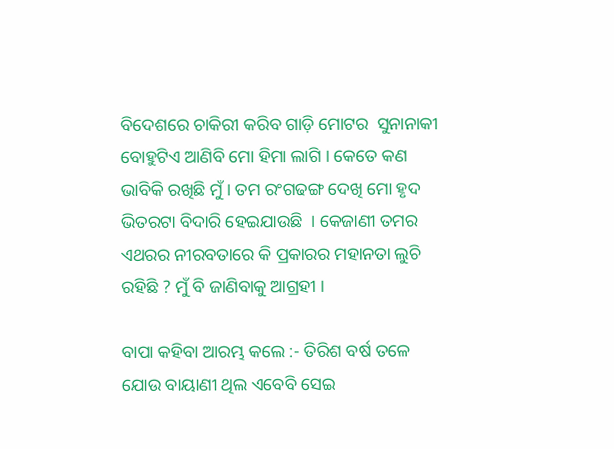ବିଦେଶରେ ଚାକିରୀ କରିବ ଗାଡ଼ି ମୋଟର  ସୁନାନାକୀ ବୋହୁଟିଏ ଆଣିବି ମୋ ହିମା ଲାଗି । କେତେ କଣ ଭାବିକି ରଖିଛି ମୁଁ । ତମ ରଂଗଢଙ୍ଗ ଦେଖି ମୋ ହୃଦ ଭିତରଟା ବିଦାରି ହେଇଯାଉଛି  । କେଜାଣୀ ତମର ଏଥରର ନୀରବତାରେ କି ପ୍ରକାରର ମହାନତା ଲୁଚି ରହିଛି ? ମୁଁ ବି ଜାଣିବାକୁ ଆଗ୍ରହୀ ।

ବାପା କହିବା ଆରମ୍ଭ କଲେ :- ତିରିଶ ବର୍ଷ ତଳେ ଯୋଉ ବାୟାଣୀ ଥିଲ ଏବେବି ସେଇ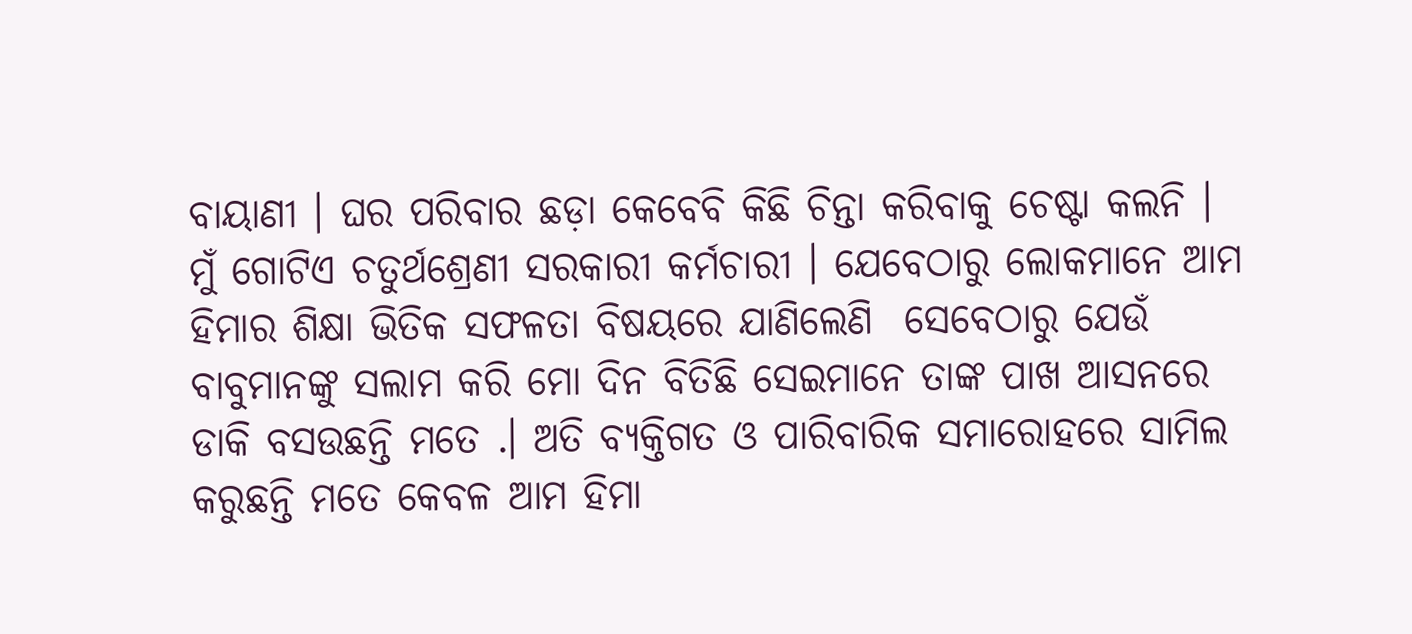ବାୟାଣୀ । ଘର ପରିବାର ଛଡ଼ା କେବେବି କିଛି ଚିନ୍ତା କରିବାକୁ ଚେଷ୍ଟା କଲନି । ମୁଁ ଗୋଟିଏ ଚତୁର୍ଥଶ୍ରେଣୀ ସରକାରୀ କର୍ମଚାରୀ । ଯେବେଠାରୁ ଲୋକମାନେ ଆମ ହିମାର ଶିକ୍ଷା ଭିତିକ ସଫଳତା ବିଷୟରେ ଯାଣିଲେଣି  ସେବେଠାରୁ ଯେଉଁ ବାବୁମାନଙ୍କୁ ସଲାମ କରି ମୋ ଦିନ ବିତିଛି ସେଇମାନେ ତାଙ୍କ ପାଖ ଆସନରେ ଡାକି ବସଉଛନ୍ତି ମତେ .। ଅତି ବ୍ୟକ୍ତିଗତ ଓ ପାରିବାରିକ ସମାରୋହରେ ସାମିଲ କରୁଛନ୍ତି ମତେ କେବଳ ଆମ ହିମା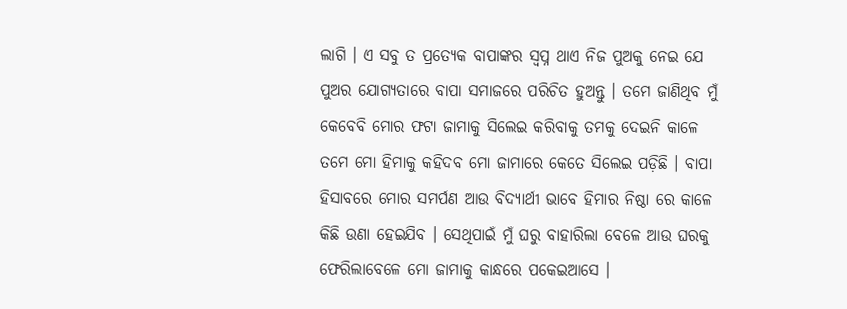ଲାଗି । ଏ ସବୁ ତ ପ୍ରତ୍ୟେକ ବାପାଙ୍କର ସ୍ବପ୍ନ ଥାଏ ନିଜ ପୁଅକୁ ନେଇ ଯେ ପୁଅର ଯୋଗ୍ୟତାରେ ବାପା ସମାଜରେ ପରିଚିତ ହୁଅନ୍ତୁ । ତମେ ଜାଣିଥିବ ମୁଁ କେବେବି ମୋର ଫଟା ଜାମାକୁ ସିଲେଇ କରିବାକୁ ତମକୁ ଦେଇନି କାଳେ ତମେ ମୋ ହିମାକୁ କହିଦବ ମୋ ଜାମାରେ କେତେ ସିଲେଇ ପଡ଼ିଛି । ବାପା ହିସାବରେ ମୋର ସମର୍ପଣ ଆଉ ବିଦ୍ୟାର୍ଥୀ ଭାବେ ହିମାର ନିଷ୍ଠା ରେ କାଳେ କିଛି ଉଣା ହେଇଯିବ । ସେଥିପାଇଁ ମୁଁ ଘରୁ ବାହାରିଲା ବେଳେ ଆଉ ଘରକୁ ଫେରିଲାବେଳେ ମୋ ଜାମାକୁ କାନ୍ଧରେ ପକେଇଆସେ ।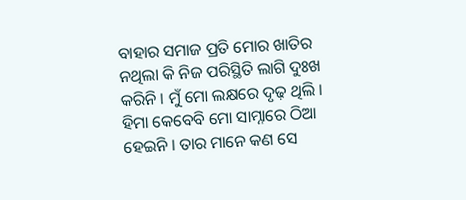ବାହାର ସମାଜ ପ୍ରତି ମୋର ଖାତିର ନଥିଲା କି ନିଜ ପରିସ୍ଥିତି ଲାଗି ଦୁଃଖ କରିନି । ମୁଁ ମୋ ଲକ୍ଷରେ ଦୃଢ଼ ଥିଲି । ହିମା କେବେବି ମୋ ସାମ୍ନାରେ ଠିଆ ହେଇନି । ତାର ମାନେ କଣ ସେ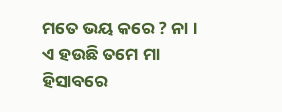ମତେ ଭୟ କରେ ? ନା । ଏ ହଉଛି ତମେ ମା ହିସାବରେ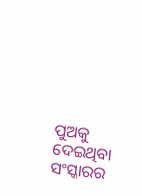ପୁଅକୁ ଦେଇଥିବା ସଂସ୍କାରର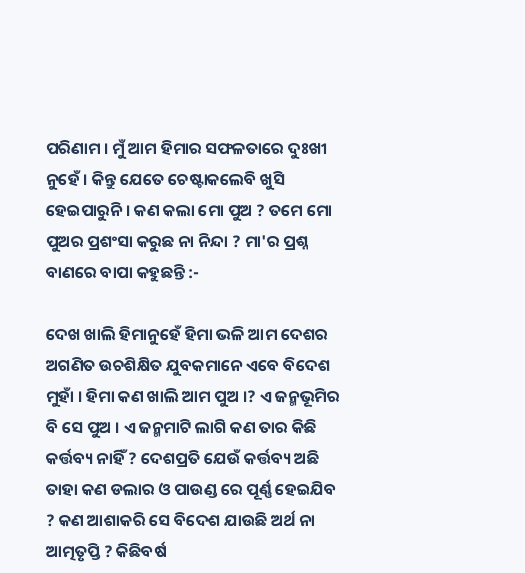ପରିଣାମ । ମୁଁ ଆମ ହିମାର ସଫଳତାରେ ଦୁଃଖୀ ନୁହେଁ । କିନ୍ତୁ ଯେତେ ଚେଷ୍ଟାକଲେବି ଖୁସି ହେଇପାରୁନି । କଣ କଲା ମୋ ପୁଅ ? ତମେ ମୋ ପୁଅର ପ୍ରଶଂସା କରୁଛ ନା ନିନ୍ଦା ? ମା'ର ପ୍ରଶ୍ନ ବାଣରେ ବାପା କହୁଛନ୍ତି :-

ଦେଖ ଖାଲି ହିମାନୁହେଁ ହିମା ଭଳି ଆମ ଦେଶର ଅଗଣିତ ଉଚଶିକ୍ଷିତ ଯୁବକମାନେ ଏବେ ବିଦେଶ ମୁହାଁ । ହିମା କଣ ଖାଲି ଆମ ପୁଅ ।? ଏ ଜନ୍ମଭୂମିର ବି ସେ ପୁଅ । ଏ ଜନ୍ମମାଟି ଲାଗି କଣ ତାର କିଛି କର୍ତ୍ତବ୍ୟ ନାହିଁ ? ଦେଶପ୍ରତି ଯେଉଁ କର୍ତ୍ତବ୍ୟ ଅଛି ତାହା କଣ ଡଲାର ଓ ପାଉଣ୍ଡ ରେ ପୂର୍ଣ୍ଣ ହେଇଯିବ ? କଣ ଆଶାକରି ସେ ବିଦେଶ ଯାଉଛି ଅର୍ଥ ନା ଆତ୍ମତୃପ୍ତି ? କିଛିବର୍ଷ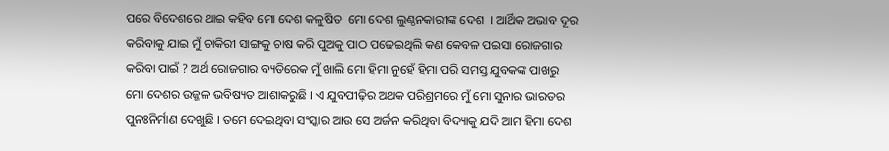ପରେ ବିଦେଶରେ ଥାଇ କହିବ ମୋ ଦେଶ କଳୁଷିତ  ମୋ ଦେଶ ଲୁଣ୍ଠନକାରୀଙ୍କ ଦେଶ  । ଆର୍ଥିକ ଅଭାବ ଦୂର କରିବାକୁ ଯାଇ ମୁଁ ଚାକିରୀ ସାଙ୍ଗକୁ ଚାଷ କରି ପୁଅକୁ ପାଠ ପଢେଇଥିଲି କଣ କେବଳ ପଇସା ରୋଜଗାର କରିବା ପାଇଁ ? ଅର୍ଥ ରୋଜଗାର ବ୍ୟତିରେକ ମୁଁ ଖାଲି ମୋ ହିମା ନୁହେଁ ହିମା ପରି ସମସ୍ତ ଯୁବକଙ୍କ ପାଖରୁ ମୋ ଦେଶର ଉଜ୍ଜଳ ଭବିଷ୍ୟତ ଆଶାକରୁଛି । ଏ ଯୁବପୀଢ଼ିର ଅଥକ ପରିଶ୍ରମରେ ମୁଁ ମୋ ସୁନାର ଭାରତର ପୁନଃନିର୍ମାଣ ଦେଖୁଛି । ତମେ ଦେଇଥିବା ସଂସ୍କାର ଆଉ ସେ ଅର୍ଜନ କରିଥିବା ବିଦ୍ୟାକୁ ଯଦି ଆମ ହିମା ଦେଶ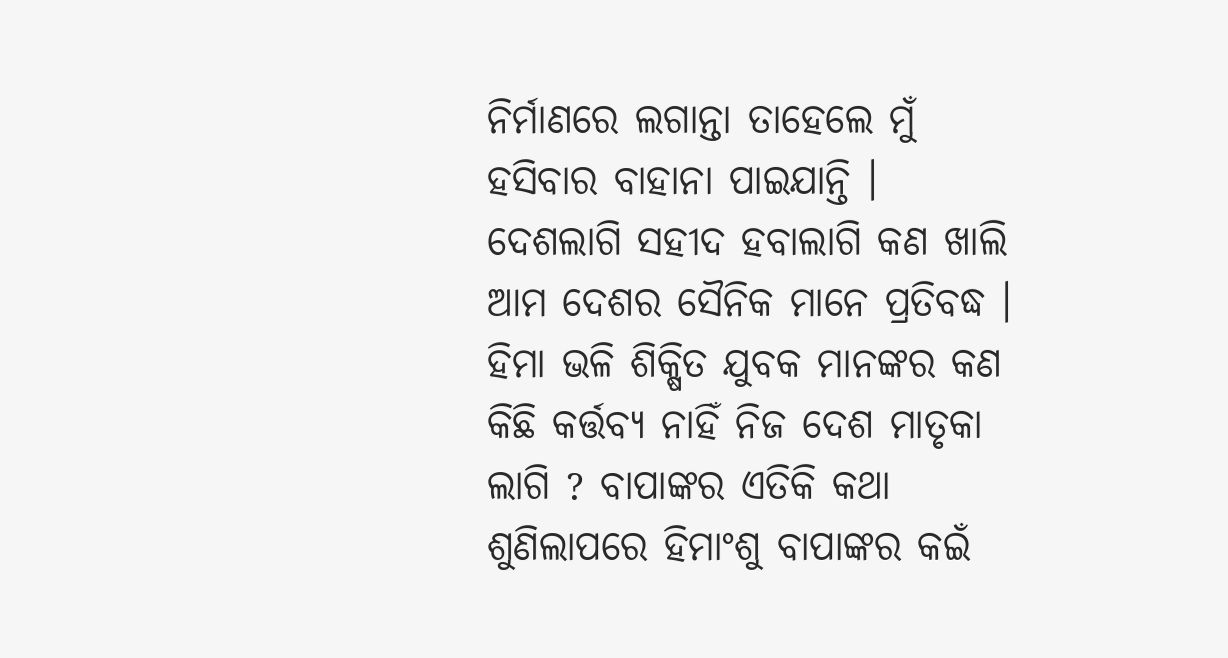ନିର୍ମାଣରେ ଲଗାନ୍ତା ତାହେଲେ ମୁଁ ହସିବାର ବାହାନା ପାଇଯାନ୍ତି । ଦେଶଲାଗି ସହୀଦ ହବାଲାଗି କଣ ଖାଲି ଆମ ଦେଶର ସୈନିକ ମାନେ ପ୍ରତିବଦ୍ଧ । ହିମା ଭଳି ଶିକ୍ଷିତ ଯୁବକ ମାନଙ୍କର କଣ କିଛି କର୍ତ୍ତବ୍ୟ ନାହିଁ ନିଜ ଦେଶ ମାତୃକା ଲାଗି ? ବାପାଙ୍କର ଏତିକି କଥା ଶୁଣିଲାପରେ ହିମାଂଶୁ ବାପାଙ୍କର କଇଁ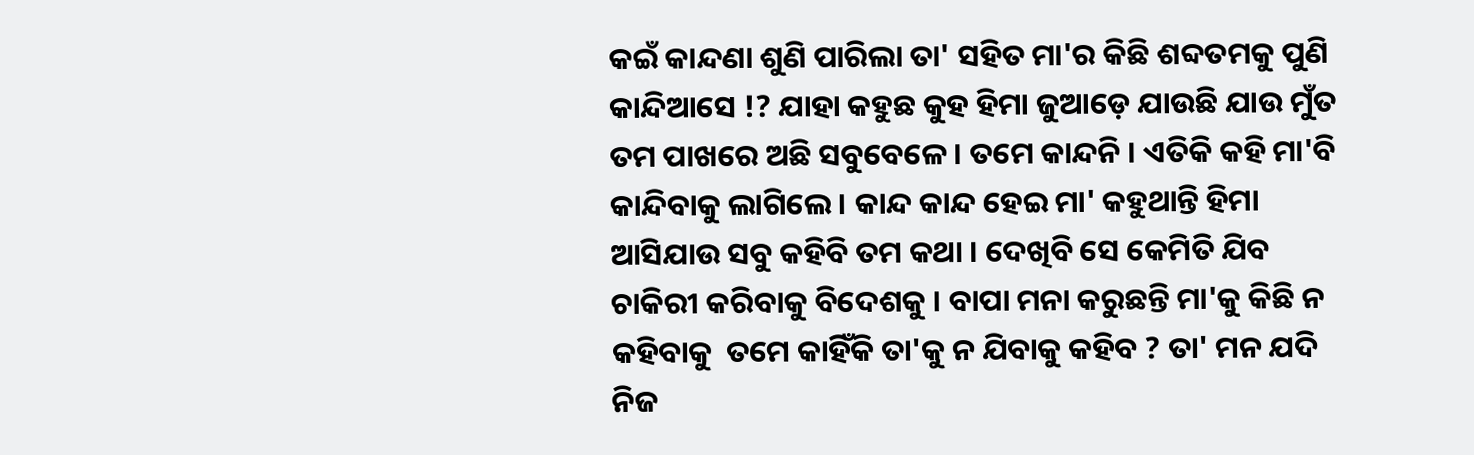କଇଁ କାନ୍ଦଣା ଶୁଣି ପାରିଲା ତା' ସହିତ ମା'ର କିଛି ଶବ୍ଦତମକୁ ପୁଣି କାନ୍ଦିଆସେ !? ଯାହା କହୁଛ କୁହ ହିମା ଜୁଆଡ଼େ ଯାଉଛି ଯାଉ ମୁଁତ ତମ ପାଖରେ ଅଛି ସବୁବେଳେ । ତମେ କାନ୍ଦନି । ଏତିକି କହି ମା'ବି କାନ୍ଦିବାକୁ ଲାଗିଲେ । କାନ୍ଦ କାନ୍ଦ ହେଇ ମା' କହୁଥାନ୍ତି ହିମା ଆସିଯାଉ ସବୁ କହିବି ତମ କଥା । ଦେଖିବି ସେ କେମିତି ଯିବ ଚାକିରୀ କରିବାକୁ ବିଦେଶକୁ । ବାପା ମନା କରୁଛନ୍ତି ମା'କୁ କିଛି ନ କହିବାକୁ  ତମେ କାହିଁକି ତା'କୁ ନ ଯିବାକୁ କହିବ ? ତା' ମନ ଯଦି ନିଜ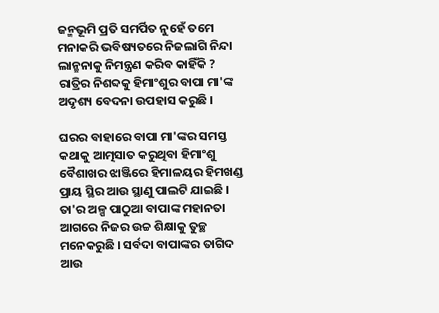ଜନ୍ମଭୂମି ପ୍ରତି ସମର୍ପିତ ନୁହେଁ ତମେ ମନାକରି ଭବିଷ୍ୟତରେ ନିଜଲାଗି ନିନ୍ଦା ଲାନ୍ଛନାକୁ ନିମନ୍ତ୍ରଣ କରିବ କାହିଁକି ? ରାତ୍ରିର ନିଶବ୍ଦକୁ ହିମାଂଶୁର ବାପା ମା'ଙ୍କ ଅଦୃଶ୍ୟ ବେଦନା ଉପହାସ କରୁଛି ।

ଘରର ବାହାରେ ବାପା ମା'ଙ୍କର ସମସ୍ତ କଥାକୁ ଆତ୍ମସାତ କରୁଥିବା ହିମାଂଶୁ ବୈଶାଖର ଝାଞ୍ଜିରେ ହିମାଳୟର ହିମଖଣ୍ଡ ପ୍ରାୟ ସ୍ଥିର ଆଉ ସ୍ଥାଣୁ ପାଲଟି ଯାଇଛି । ତା'ର ଅଳ୍ପ ପାଠୁଆ ବାପାଙ୍କ ମହାନତା ଆଗରେ ନିଜର ଉଚ୍ଚ ଶିକ୍ଷାକୁ ତୁଚ୍ଛ ମନେକରୁଛି । ସର୍ବଦା ବାପାଙ୍କର ତାଗିଦ ଆଉ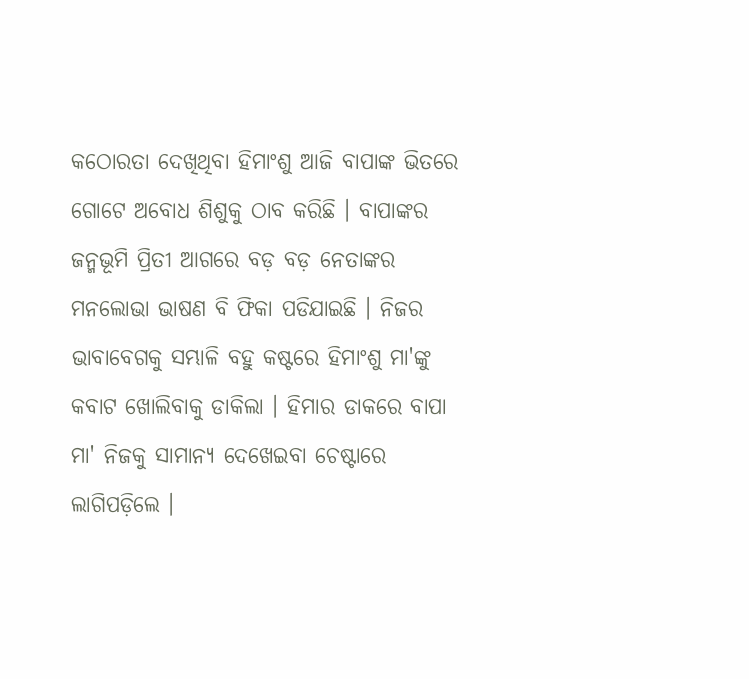କଠୋରତା ଦେଖିଥିବା ହିମାଂଶୁ ଆଜି ବାପାଙ୍କ ଭିତରେ ଗୋଟେ ଅବୋଧ ଶିଶୁକୁ ଠାବ କରିଛି । ବାପାଙ୍କର ଜନ୍ମଭୂମି ପ୍ରିତୀ ଆଗରେ ବଡ଼ ବଡ଼ ନେତାଙ୍କର ମନଲୋଭା ଭାଷଣ ବି ଫିକା ପଡିଯାଇଛି । ନିଜର ଭାବାବେଗକୁ ସମ୍ଭାଳି ବହୁ କଷ୍ଟରେ ହିମାଂଶୁ ମା'ଙ୍କୁ କବାଟ ଖୋଲିବାକୁ ଡାକିଲା । ହିମାର ଡାକରେ ବାପା ମା' ନିଜକୁ ସାମାନ୍ୟ ଦେଖେଇବା ଚେଷ୍ଟାରେ ଲାଗିପଡ଼ିଲେ ।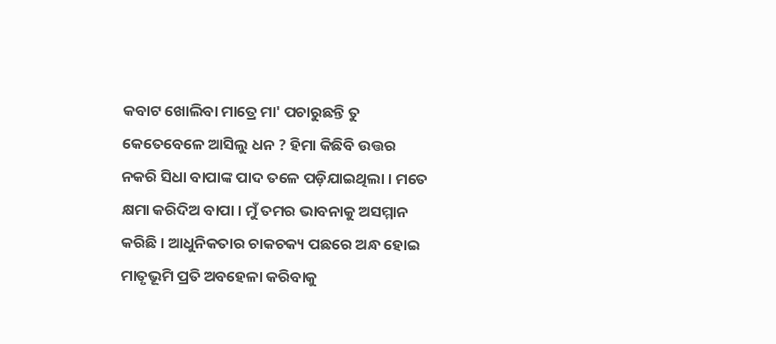କବାଟ ଖୋଲିବା ମାତ୍ରେ ମା' ପଚାରୁଛନ୍ତି ତୁ କେତେବେଳେ ଆସିଲୁ ଧନ ? ହିମା କିଛିବି ଉତ୍ତର ନକରି ସିଧା ବାପାଙ୍କ ପାଦ ତଳେ ପଡ଼ିଯାଇଥିଲା । ମତେ କ୍ଷମା କରିଦିଅ ବାପା । ମୁଁ ତମର ଭାବନାକୁ ଅସମ୍ମାନ କରିଛି । ଆଧୁନିକତାର ଚାକଚକ୍ୟ ପଛରେ ଅନ୍ଧ ହୋଇ ମାତୃଭୂମି ପ୍ରତି ଅବହେଳା କରିବାକୁ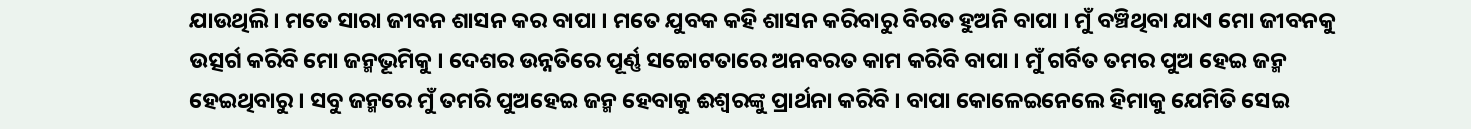ଯାଉଥିଲି । ମତେ ସାରା ଜୀବନ ଶାସନ କର ବାପା । ମତେ ଯୁବକ କହି ଶାସନ କରିବାରୁ ବିରତ ହୁଅନି ବାପା । ମୁଁ ବଞ୍ଚିଥିବା ଯାଏ ମୋ ଜୀବନକୁ ଉତ୍ସର୍ଗ କରିବି ମୋ ଜନ୍ମଭୂମିକୁ । ଦେଶର ଉନ୍ନତିରେ ପୂର୍ଣ୍ଣ ସଚ୍ଚୋଟତାରେ ଅନବରତ କାମ କରିବି ବାପା । ମୁଁ ଗର୍ବିତ ତମର ପୁଅ ହେଇ ଜନ୍ମ ହେଇଥିବାରୁ । ସବୁ ଜନ୍ମରେ ମୁଁ ତମରି ପୁଅହେଇ ଜନ୍ମ ହେବାକୁ ଈଶ୍ୱରଙ୍କୁ ପ୍ରାର୍ଥନା କରିବି । ବାପା କୋଳେଇନେଲେ ହିମାକୁ ଯେମିତି ସେଇ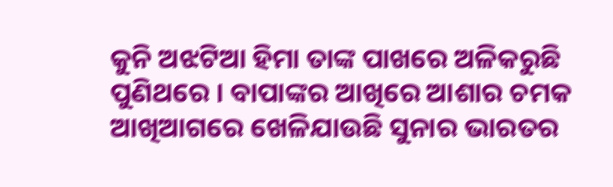କୁନି ଅଝଟିଆ ହିମା ତାଙ୍କ ପାଖରେ ଅଳିକରୁଛି ପୁଣିଥରେ । ବାପାଙ୍କର ଆଖିରେ ଆଶାର ଚମକ ଆଖିଆଗରେ ଖେଳିଯାଉଛି ସୁନାର ଭାରତର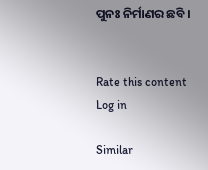ପୁନଃ ନିର୍ମାଣର ଛବି ।


Rate this content
Log in

Similar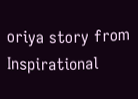oriya story from Inspirational